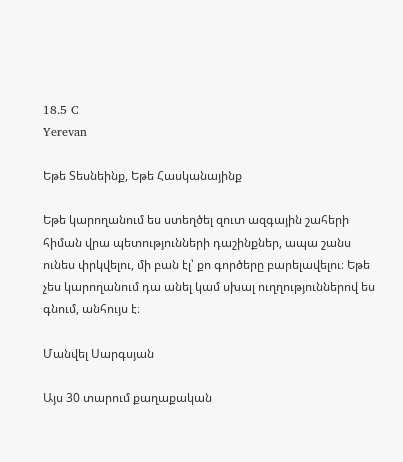18.5 C
Yerevan

Եթե Տեսնեինք, Եթե Հասկանայինք

Եթե կարողանում ես ստեղծել զուտ ազգային շահերի հիման վրա պետությունների դաշինքներ, ապա շանս ունես փրկվելու, մի բան էլ՝ քո գործերը բարելավելու։ Եթե չես կարողանում դա անել կամ սխալ ուղղություններով ես գնում, անհույս է։

Մանվել Սարգսյան

Այս 30 տարում քաղաքական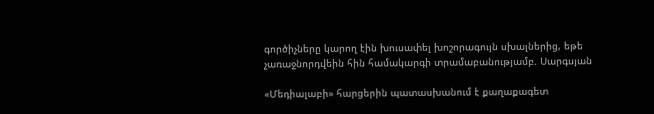գործիչները կարող էին խուսափել խոշորագույն սխալներից, եթե չառաջնորդվեին հին համակարգի տրամաբանությամբ. Սարգսյան

«Մեդիալաբի» հարցերին պատասխանում է քաղաքագետ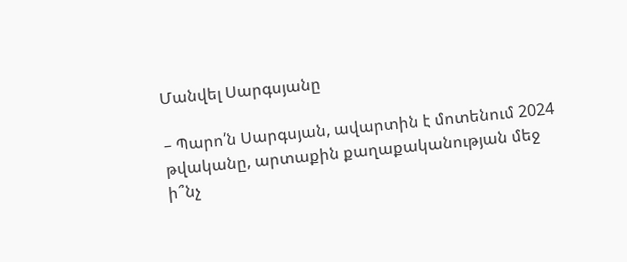Մանվել Սարգսյանը

– Պարո՛ն Սարգսյան, ավարտին է մոտենում 2024 թվականը, արտաքին քաղաքականության մեջ ի՞նչ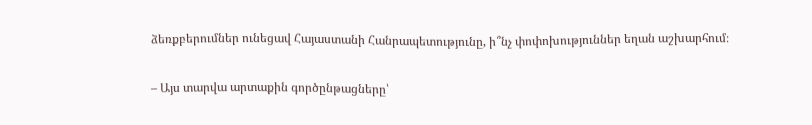ձեռքբերումներ ունեցավ Հայաստանի Հանրապետությունը, ի՞նչ փոփոխություններ եղան աշխարհում։

– Այս տարվա արտաքին գործընթացները՝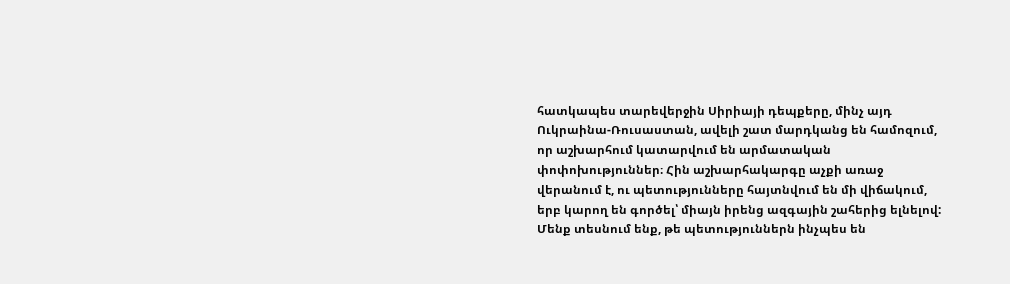հատկապես տարեվերջին Սիրիայի դեպքերը, մինչ այդ Ուկրաինա-Ռուսաստան, ավելի շատ մարդկանց են համոզում, որ աշխարհում կատարվում են արմատական փոփոխություններ։ Հին աշխարհակարգը աչքի առաջ վերանում է, ու պետությունները հայտնվում են մի վիճակում, երբ կարող են գործել՝ միայն իրենց ազգային շահերից ելնելով: Մենք տեսնում ենք, թե պետություններն ինչպես են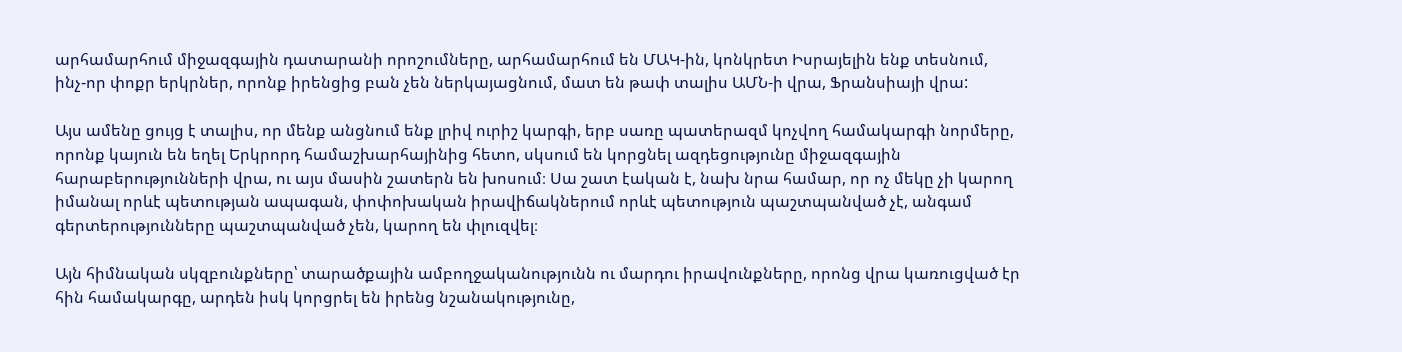արհամարհում միջազգային դատարանի որոշումները, արհամարհում են ՄԱԿ-ին, կոնկրետ Իսրայելին ենք տեսնում, ինչ-որ փոքր երկրներ, որոնք իրենցից բան չեն ներկայացնում, մատ են թափ տալիս ԱՄՆ‑ի վրա, Ֆրանսիայի վրա:

Այս ամենը ցույց է տալիս, որ մենք անցնում ենք լրիվ ուրիշ կարգի, երբ սառը պատերազմ կոչվող համակարգի նորմերը, որոնք կայուն են եղել Երկրորդ համաշխարհայինից հետո, սկսում են կորցնել ազդեցությունը միջազգային հարաբերությունների վրա, ու այս մասին շատերն են խոսում։ Սա շատ էական է, նախ նրա համար, որ ոչ մեկը չի կարող իմանալ որևէ պետության ապագան, փոփոխական իրավիճակներում որևէ պետություն պաշտպանված չէ, անգամ գերտերությունները պաշտպանված չեն, կարող են փլուզվել։

Այն հիմնական սկզբունքները՝ տարածքային ամբողջականությունն ու մարդու իրավունքները, որոնց վրա կառուցված էր հին համակարգը, արդեն իսկ կորցրել են իրենց նշանակությունը,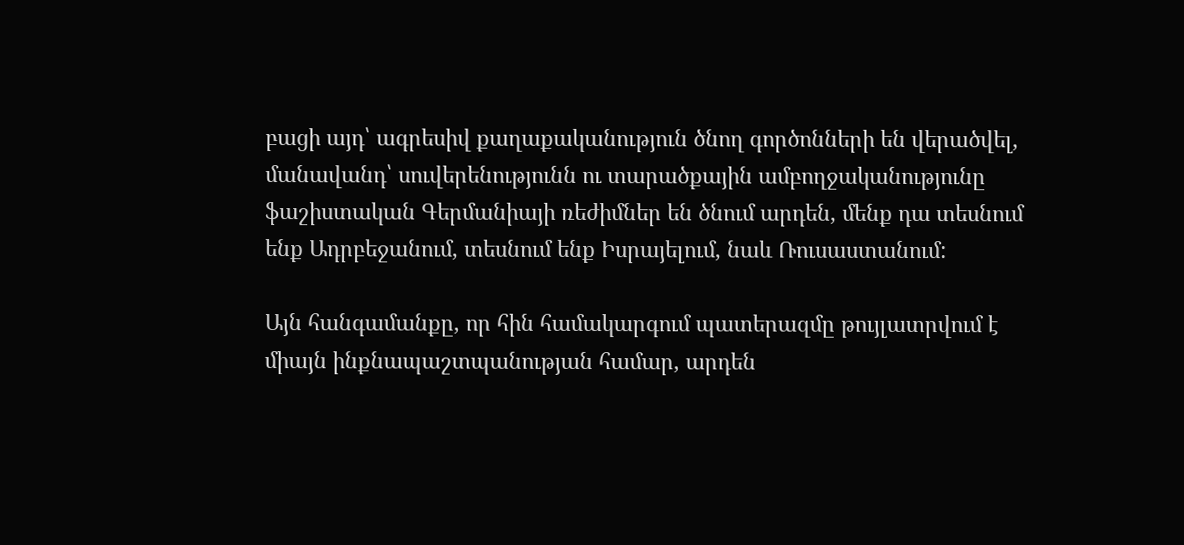բացի այդ՝ ագրեսիվ քաղաքականություն ծնող գործոնների են վերածվել, մանավանդ՝ սուվերենությունն ու տարածքային ամբողջականությունը ֆաշիստական Գերմանիայի ռեժիմներ են ծնում արդեն, մենք դա տեսնում ենք Ադրբեջանում, տեսնում ենք Իսրայելում, նաև Ռուսաստանում:

Այն հանգամանքը, որ հին համակարգում պատերազմը թույլատրվում է միայն ինքնապաշտպանության համար, արդեն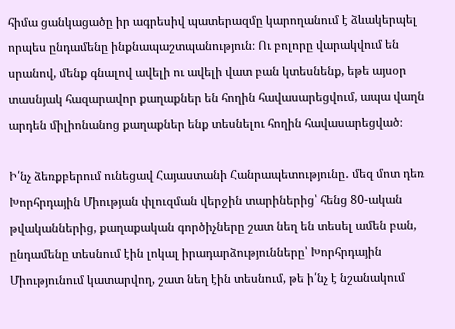հիմա ցանկացածը իր ագրեսիվ պատերազմը կարողանում է ձևակերպել որպես ընդամենը ինքնապաշտպանություն։ Ու բոլորը վարակվում են սրանով, մենք գնալով ավելի ու ավելի վատ բան կտեսնենք, եթե այսօր տասնյակ հազարավոր քաղաքներ են հողին հավասարեցվում, ապա վաղն արդեն միլիոնանոց քաղաքներ ենք տեսնելու հողին հավասարեցված։

Ի՛նչ ձեռքբերում ունեցավ Հայաստանի Հանրապետությունը․ մեզ մոտ դեռ Խորհրդային Միության փլուզման վերջին տարիներից՝ հենց 80-ական թվականներից, քաղաքական գործիչները շատ նեղ են տեսել ամեն բան, ընդամենը տեսնում էին լոկալ իրադարձությունները՝ Խորհրդային Միությունում կատարվող, շատ նեղ էին տեսնում, թե ի՛նչ է նշանակում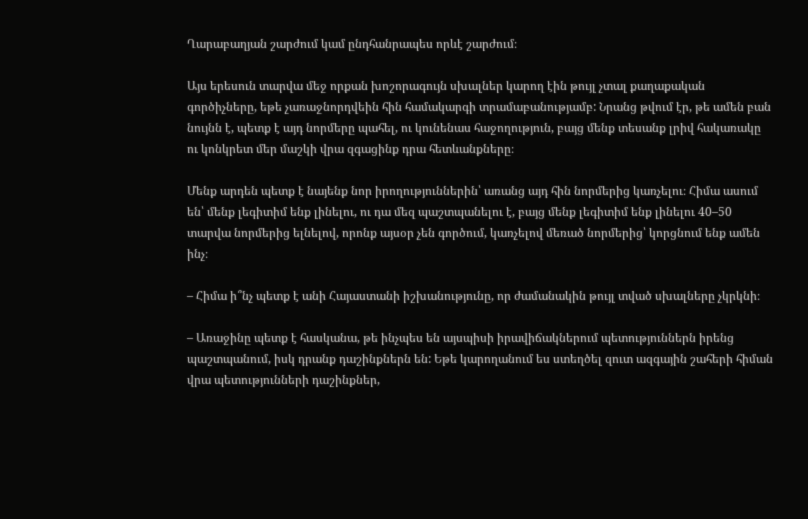Ղարաբաղյան շարժում կամ ընդհանրապես որևէ շարժում։

Այս երեսուն տարվա մեջ որքան խոշորագույն սխալներ կարող էին թույլ չտալ քաղաքական գործիչները, եթե չառաջնորդվեին հին համակարգի տրամաբանությամբ: Նրանց թվում էր, թե ամեն բան նույնն է, պետք է այդ նորմերը պահել, ու կունենաս հաջողություն, բայց մենք տեսանք լրիվ հակառակը ու կոնկրետ մեր մաշկի վրա զգացինք դրա հետևանքները։

Մենք արդեն պետք է նայենք նոր իրողություններին՝ առանց այդ հին նորմերից կառչելու։ Հիմա ասում են՝ մենք լեգիտիմ ենք լինելու, ու դա մեզ պաշտպանելու է, բայց մենք լեգիտիմ ենք լինելու 40–50 տարվա նորմերից ելնելով, որոնք այսօր չեն գործում, կառչելով մեռած նորմերից՝ կորցնում ենք ամեն ինչ։

– Հիմա ի՞նչ պետք է անի Հայաստանի իշխանությունը, որ ժամանակին թույլ տված սխալները չկրկնի։

– Առաջինը պետք է հասկանա, թե ինչպես են այսպիսի իրավիճակներում պետություններն իրենց պաշտպանում, իսկ դրանք դաշինքներն են: Եթե կարողանում ես ստեղծել զուտ ազգային շահերի հիման վրա պետությունների դաշինքներ,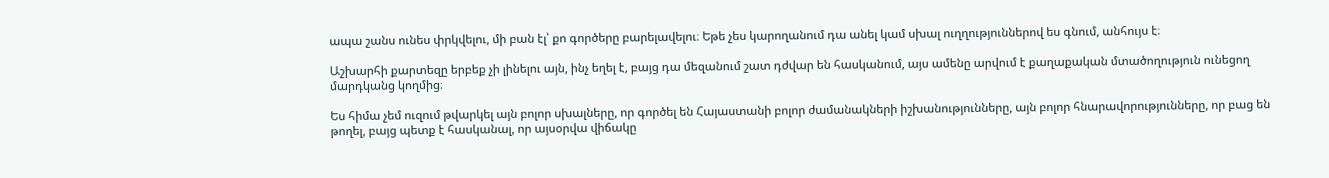ապա շանս ունես փրկվելու, մի բան էլ՝ քո գործերը բարելավելու։ Եթե չես կարողանում դա անել կամ սխալ ուղղություններով ես գնում, անհույս է։

Աշխարհի քարտեզը երբեք չի լինելու այն, ինչ եղել է, բայց դա մեզանում շատ դժվար են հասկանում, այս ամենը արվում է քաղաքական մտածողություն ունեցող մարդկանց կողմից։

Ես հիմա չեմ ուզում թվարկել այն բոլոր սխալները, որ գործել են Հայաստանի բոլոր ժամանակների իշխանությունները, այն բոլոր հնարավորությունները, որ բաց են թողել, բայց պետք է հասկանալ, որ այսօրվա վիճակը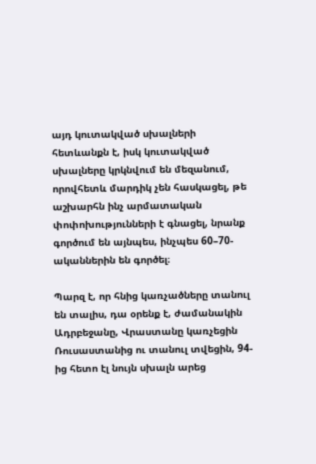այդ կուտակված սխալների հետևանքն է, իսկ կուտակված սխալները կրկնվում են մեզանում, որովհետև մարդիկ չեն հասկացել, թե աշխարհն ինչ արմատական փոփոխությունների է գնացել, նրանք գործում են այնպես, ինչպես 60–70-ականներին են գործել։

Պարզ է, որ հնից կառչածները տանուլ են տալիս, դա օրենք է, ժամանակին Ադրբեջանը, Վրաստանը կառչեցին Ռուսաստանից ու տանուլ տվեցին, 94-ից հետո էլ նույն սխալն արեց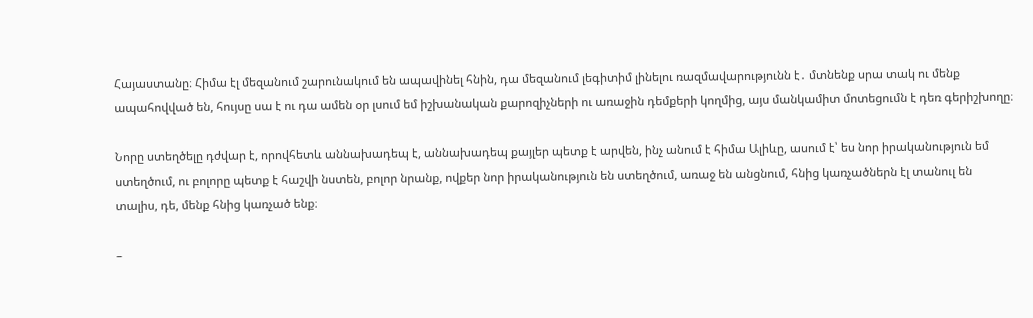Հայաստանը։ Հիմա էլ մեզանում շարունակում են ապավինել հնին, դա մեզանում լեգիտիմ լինելու ռազմավարությունն է․ մտնենք սրա տակ ու մենք ապահովված են, հույսը սա է ու դա ամեն օր լսում եմ իշխանական քարոզիչների ու առաջին դեմքերի կողմից, այս մանկամիտ մոտեցումն է դեռ գերիշխողը։

Նորը ստեղծելը դժվար է, որովհետև աննախադեպ է, աննախադեպ քայլեր պետք է արվեն, ինչ անում է հիմա Ալիևը, ասում է՝ ես նոր իրականություն եմ ստեղծում, ու բոլորը պետք է հաշվի նստեն, բոլոր նրանք, ովքեր նոր իրականություն են ստեղծում, առաջ են անցնում, հնից կառչածներն էլ տանուլ են տալիս, դե, մենք հնից կառչած ենք։

–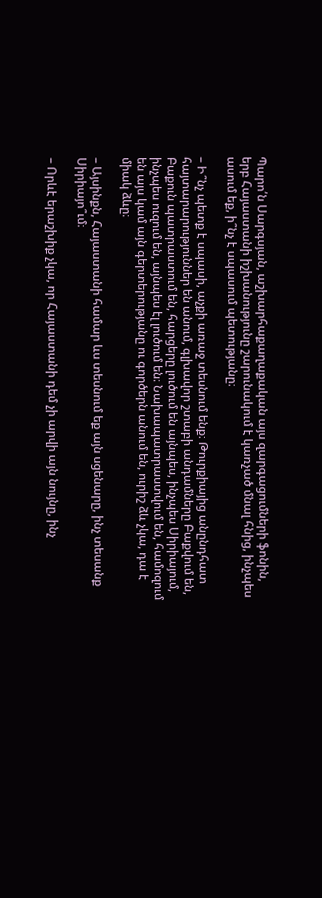Պարո՛ն Սարգսյան, աշխարհաքաղաքական այս զարգացումների ֆոնին, երբ Հայաստանի իշխանությունը շարունակում է կառչած մնալ հնից, ինչպես ասում եք, ի՞նչ է սպասում պետությանը։

– Ի՞նչ պետք է սպասի, աչքի առաջ տեսնում ենք։ Թուրքիայից անընդհատ հայտարարություններ են անում, գլխավոր շտաբի անդամները Բաքվում են, Բաքուն պատրաստում են, հարցերը լուծում են այնպես, ինչպես Սիրիայում, ինչպես ուզում են, այնպես էլ լուծում են։ Նախապատրաստվում են, համոզում են այս կամ այն գերտերությանը ու գործերն անում են, ուրիշ ձև չկա, դա է միակ ձևը։

– Այսինքն, Հայաստանի համար ևս տեսնում եք այն սցենարը, ինչ տեսանք Սիրիայո՞ւմ։

– Որևէ երաշխիք չկա, որ Հայաստանի դեմ չի արվի այն նույնը, ինչ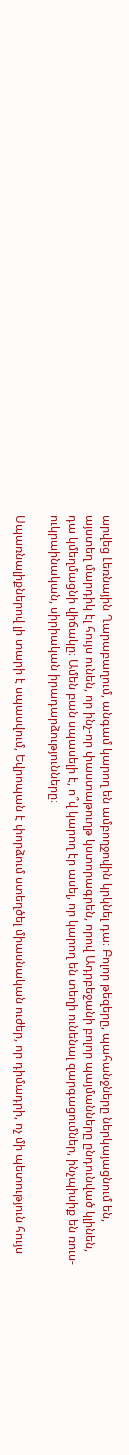արվեց Լեռնային Ղարաբաղում, անգամ կարող են ամբողջովին կրկնել դա։ Բոլոր թեզերը, պահանջները ներկայացնում են, այստեղ մարդիկ էլ հույս ունեն, որ ինչ-որ փաստաթուղթ կստորագրեն, որով Ադրբեջանի բոլոր պայմանները ընդունված կլինեն, դա կմեղմացնի վիճակը։ Ամեն բան սպասելի է, ո՞վ կարող էր ասել, որ կարող են տեղի ունենալ զարգացումներ, ինչպիսիք են ռուս-ուկրաինական, սիրիական իրադարձությունները։

Սպառնալիքներով լի տարի է սպասվում, Եվրոպան է փորձում ստեղծել միասնական ուժեր, որ դիմադրի, ոչ մի պետություն հույս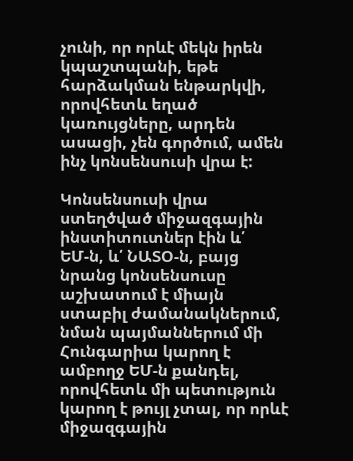չունի, որ որևէ մեկն իրեն կպաշտպանի, եթե հարձակման ենթարկվի, որովհետև եղած կառույցները, արդեն ասացի, չեն գործում, ամեն ինչ կոնսենսուսի վրա է:

Կոնսենսուսի վրա ստեղծված միջազգային ինստիտուտներ էին և՛ ԵՄ‑ն, և՛ ՆԱՏՕ‑ն, բայց նրանց կոնսենսուսը աշխատում է միայն ստաբիլ ժամանակներում, նման պայմաններում մի Հունգարիա կարող է ամբողջ ԵՄ‑ն քանդել, որովհետև մի պետություն կարող է թույլ չտալ, որ որևէ միջազգային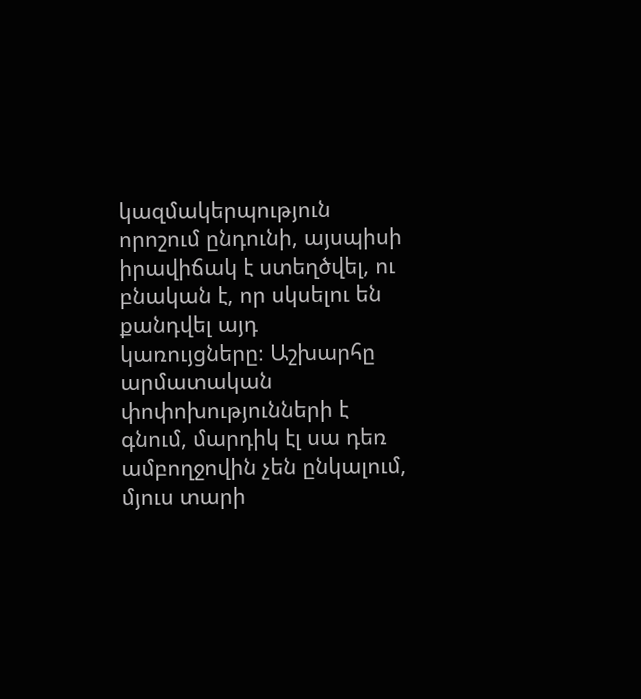կազմակերպություն որոշում ընդունի, այսպիսի իրավիճակ է ստեղծվել, ու բնական է, որ սկսելու են քանդվել այդ կառույցները։ Աշխարհը արմատական փոփոխությունների է գնում, մարդիկ էլ սա դեռ ամբողջովին չեն ընկալում, մյուս տարի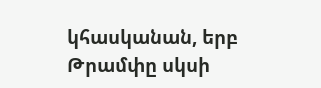կհասկանան, երբ Թրամփը սկսի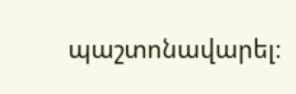պաշտոնավարել։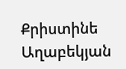Քրիստինե Աղաբեկյան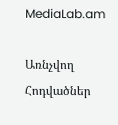MediaLab.am

Առնչվող Հոդվածներ